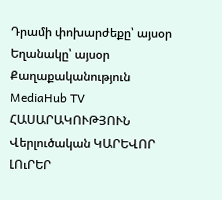Դրամի փոխարժեքը՝ այսօր
Եղանակը՝ այսօր
Քաղաքականություն MediaHub TV ՀԱՍԱՐԱԿՈՒԹՅՈՒՆ Վերլուծական ԿԱՐԵՎՈՐ ԼՈւՐԵՐ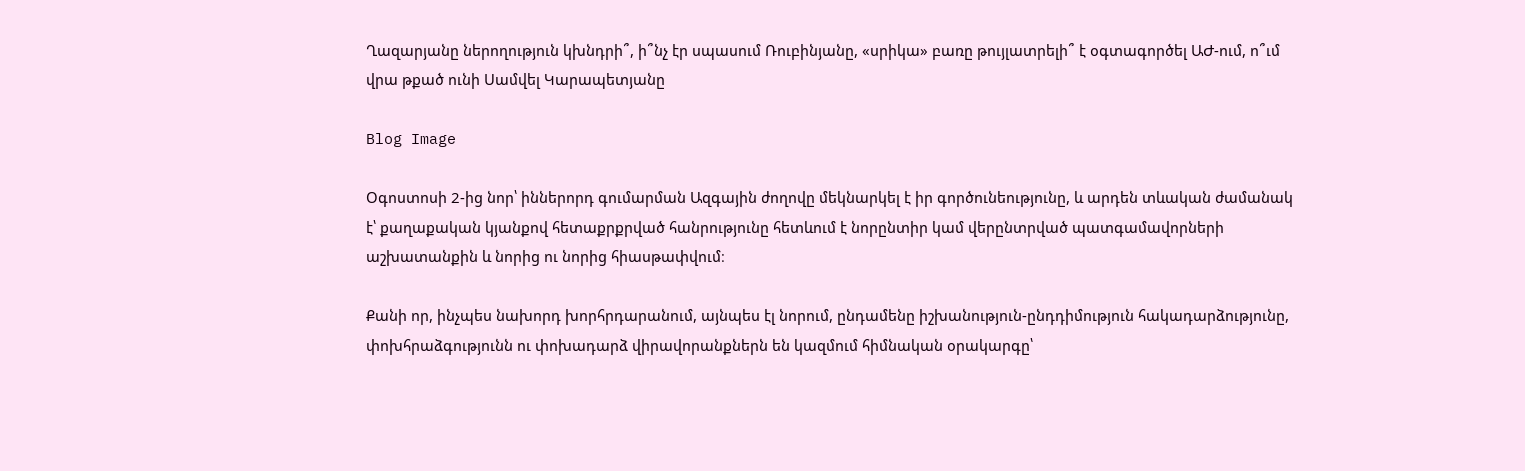Ղազարյանը ներողություն կխնդրի՞, ի՞նչ էր սպասում Ռուբինյանը, «սրիկա» բառը թույլատրելի՞ է օգտագործել ԱԺ-ում, ո՞ւմ վրա թքած ունի Սամվել Կարապետյանը

Blog Image

Օգոստոսի 2-ից նոր՝ իններորդ գումարման Ազգային ժողովը մեկնարկել է իր գործունեությունը, և արդեն տևական ժամանակ է՝ քաղաքական կյանքով հետաքրքրված հանրությունը հետևում է նորընտիր կամ վերընտրված պատգամավորների աշխատանքին և նորից ու նորից հիասթափվում։

Քանի որ, ինչպես նախորդ խորհրդարանում, այնպես էլ նորում, ընդամենը իշխանություն-ընդդիմություն հակադարձությունը, փոխհրաձգությունն ու փոխադարձ վիրավորանքներն են կազմում հիմնական օրակարգը՝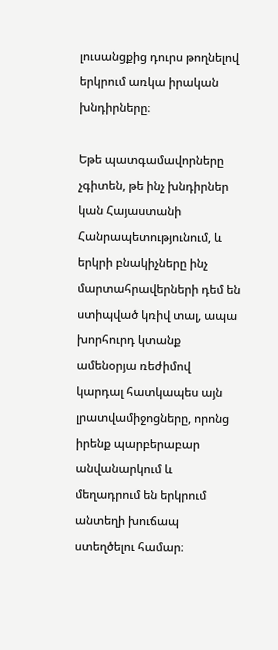լուսանցքից դուրս թողնելով երկրում առկա իրական խնդիրները։

Եթե պատգամավորները չգիտեն, թե ինչ խնդիրներ կան Հայաստանի Հանրապետությունում, և երկրի բնակիչները ինչ մարտահրավերների դեմ են ստիպված կռիվ տալ, ապա խորհուրդ կտանք ամենօրյա ռեժիմով կարդալ հատկապես այն լրատվամիջոցները, որոնց իրենք պարբերաբար անվանարկում և մեղադրում են երկրում անտեղի խուճապ ստեղծելու համար։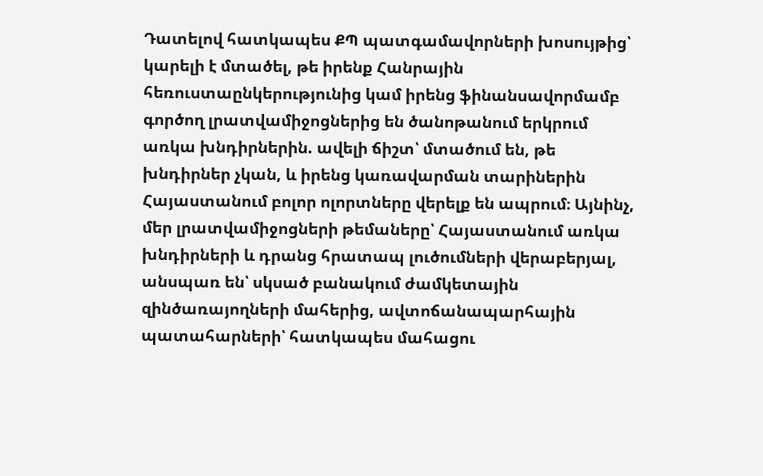Դատելով հատկապես ՔՊ պատգամավորների խոսույթից՝ կարելի է մտածել, թե իրենք Հանրային հեռուստաընկերությունից կամ իրենց ֆինանսավորմամբ գործող լրատվամիջոցներից են ծանոթանում երկրում առկա խնդիրներին. ավելի ճիշտ՝ մտածում են, թե խնդիրներ չկան, և իրենց կառավարման տարիներին Հայաստանում բոլոր ոլորտները վերելք են ապրում։ Այնինչ, մեր լրատվամիջոցների թեմաները՝ Հայաստանում առկա խնդիրների և դրանց հրատապ լուծումների վերաբերյալ, անսպառ են՝ սկսած բանակում ժամկետային զինծառայողների մահերից, ավտոճանապարհային պատահարների՝ հատկապես մահացու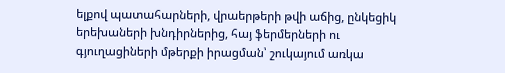ելքով պատահարների, վրաերթերի թվի աճից, ընկեցիկ երեխաների խնդիրներից, հայ ֆերմերների ու գյուղացիների մթերքի իրացման՝ շուկայում առկա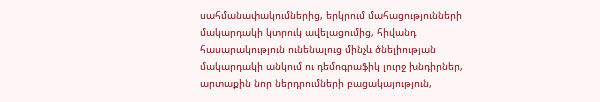սահմանափակումներից, երկրում մահացությունների մակարդակի կտրուկ ավելացումից, հիվանդ հասարակություն ունենալուց մինչև ծնելիության մակարդակի անկում ու դեմոգրաֆիկ լուրջ խնդիրներ, արտաքին նոր ներդրումների բացակայություն,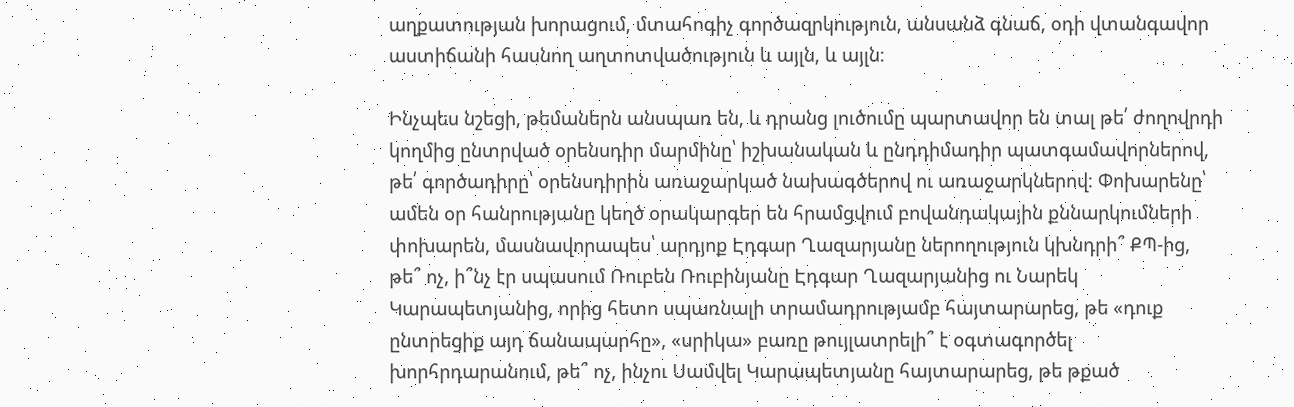աղքատության խորացում, մտահոգիչ գործազրկություն, անսանձ գնաճ, օդի վտանգավոր աստիճանի հասնող աղտոտվածություն և այլն, և այլն։

Ինչպես նշեցի, թեմաներն անսպառ են, և դրանց լուծումը պարտավոր են տալ թե՛ ժողովրդի կողմից ընտրված օրենսդիր մարմինը՝ իշխանական և ընդդիմադիր պատգամավորներով, թե՛ գործադիրը՝ օրենսդիրին առաջարկած նախագծերով ու առաջարկներով։ Փոխարենը՝ ամեն օր հանրությանը կեղծ օրակարգեր են հրամցվում բովանդակային քննարկումների փոխարեն, մասնավորապես՝ արդյոք Էդգար Ղազարյանը ներողություն կխնդրի՞ ՔՊ-ից, թե՞ ոչ, ի՞նչ էր սպասում Ռուբեն Ռուբինյանը Էդգար Ղազարյանից ու Նարեկ Կարապետյանից, որից հետո սպառնալի տրամադրությամբ հայտարարեց, թե «դուք ընտրեցիք այդ ճանապարհը», «սրիկա» բառը թույլատրելի՞ է օգտագործել խորհրդարանում, թե՞ ոչ, ինչու Սամվել Կարապետյանը հայտարարեց, թե թքած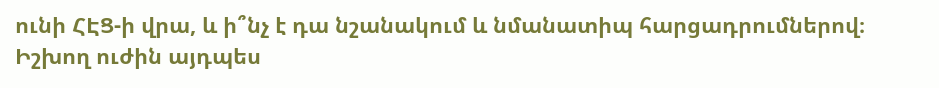ունի ՀԷՑ-ի վրա, և ի՞նչ է դա նշանակում և նմանատիպ հարցադրումներով։ Իշխող ուժին այդպես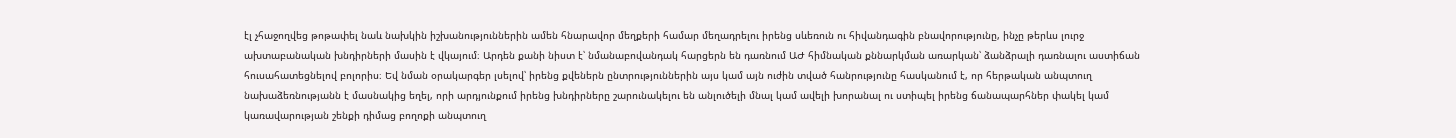էլ չհաջողվեց թոթափել նաև նախկին իշխանություններին ամեն հնարավոր մեղքերի համար մեղադրելու իրենց սևեռուն ու հիվանդագին բնավորությունը, ինչը թերևս լուրջ ախտաբանական խնդիրների մասին է վկայում։ Արդեն քանի նիստ է՝ նմանաբովանդակ հարցերն են դառնում ԱԺ հիմնական քննարկման առարկան՝ ձանձրալի դառնալու աստիճան հուսահատեցնելով բոլորիս։ Եվ նման օրակարգեր լսելով՝ իրենց քվեներն ընտրություններին այս կամ այն ուժին տված հանրությունը հասկանում է, որ հերթական անպտուղ նախաձեռնությանն է մասնակից եղել, որի արդյունքում իրենց խնդիրները շարունակելու են անլուծելի մնալ կամ ավելի խորանալ ու ստիպել իրենց ճանապարհներ փակել կամ կառավարության շենքի դիմաց բողոքի անպտուղ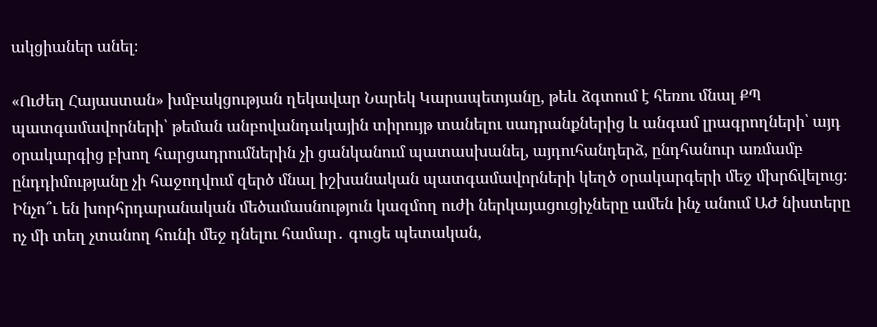ակցիաներ անել։

«Ուժեղ Հայաստան» խմբակցության ղեկավար Նարեկ Կարապետյանը, թեև ձգտում է հեռու մնալ ՔՊ պատգամավորների՝ թեման անբովանդակային տիրույթ տանելու սադրանքներից և անգամ լրագրողների՝ այդ օրակարգից բխող հարցադրումներին չի ցանկանում պատասխանել, այդուհանդերձ, ընդհանուր առմամբ ընդդիմությանը չի հաջողվում զերծ մնալ իշխանական պատգամավորների կեղծ օրակարգերի մեջ մխրճվելուց։ Ինչո՞ւ են խորհրդարանական մեծամասնություն կազմող ուժի ներկայացուցիչները ամեն ինչ անում ԱԺ նիստերը ոչ մի տեղ չտանող հունի մեջ դնելու համար․ գուցե պետական,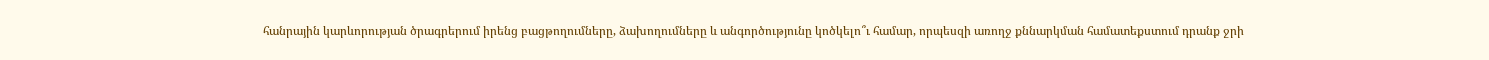հանրային կարևորության ծրագրերում իրենց բացթողումները, ձախողումները և անգործությունը կոծկելո՞ւ համար, որպեսզի առողջ քննարկման համատեքստում դրանք ջրի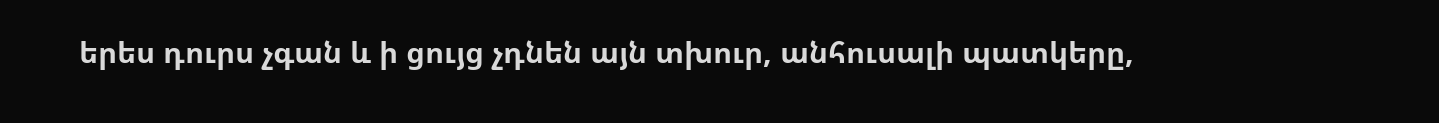երես դուրս չգան և ի ցույց չդնեն այն տխուր, անհուսալի պատկերը,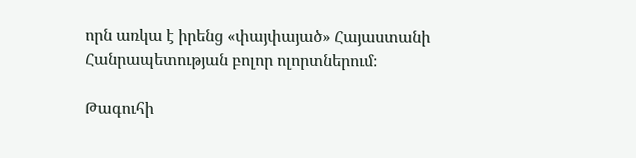որն առկա է իրենց «փայփայած» Հայաստանի Հանրապետության բոլոր ոլորտներում։

Թագուհի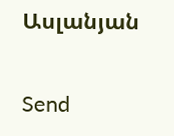Ասլանյան

Send